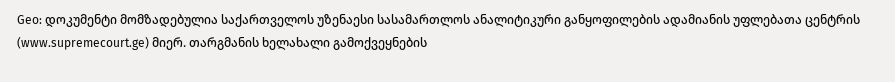Geo: დოკუმენტი მომზადებულია საქართველოს უზენაესი სასამართლოს ანალიტიკური განყოფილების ადამიანის უფლებათა ცენტრის (www.supremecourt.ge) მიერ. თარგმანის ხელახალი გამოქვეყნების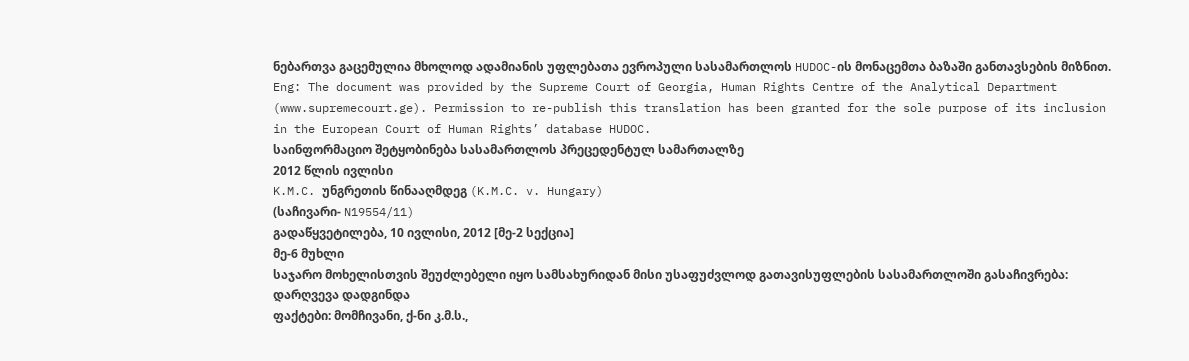ნებართვა გაცემულია მხოლოდ ადამიანის უფლებათა ევროპული სასამართლოს HUDOC-ის მონაცემთა ბაზაში განთავსების მიზნით.
Eng: The document was provided by the Supreme Court of Georgia, Human Rights Centre of the Analytical Department (www.supremecourt.ge). Permission to re-publish this translation has been granted for the sole purpose of its inclusion in the European Court of Human Rights’ database HUDOC.
საინფორმაციო შეტყობინება სასამართლოს პრეცედენტულ სამართალზე
2012 წლის ივლისი
K.M.C. უნგრეთის წინააღმდეგ (K.M.C. v. Hungary)
(საჩივარი- N19554/11)
გადაწყვეტილება, 10 ივლისი, 2012 [მე-2 სექცია]
მე-6 მუხლი
საჯარო მოხელისთვის შეუძლებელი იყო სამსახურიდან მისი უსაფუძვლოდ გათავისუფლების სასამართლოში გასაჩივრება: დარღვევა დადგინდა
ფაქტები: მომჩივანი, ქ-ნი კ.მ.ს.,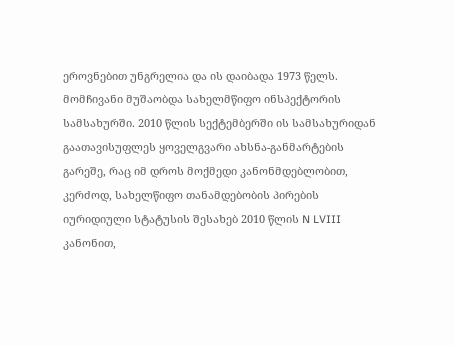ეროვნებით უნგრელია და ის დაიბადა 1973 წელს.
მომჩივანი მუშაობდა სახელმწიფო ინსპექტორის სამსახურში. 2010 წლის სექტემბერში ის სამსახურიდან გაათავისუფლეს ყოველგვარი ახსნა-განმარტების გარეშე, რაც იმ დროს მოქმედი კანონმდებლობით, კერძოდ, სახელწიფო თანამდებობის პირების იურიდიული სტატუსის შესახებ 2010 წლის N LVIII კანონით,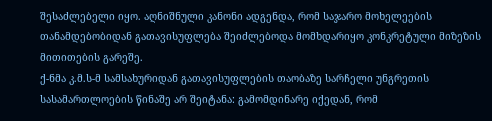შესაძლებელი იყო. აღნიშნული კანონი ადგენდა, რომ საჯარო მოხელეების თანამდებობიდან გათავისუფლება შეიძლებოდა მომხდარიყო კონკრეტული მიზეზის მითითების გარეშე.
ქ-ნმა კ.მ.ს-მ სამსახურიდან გათავისუფლების თაობაზე სარჩელი უნგრეთის სასამართლოების წინაშე არ შეიტანა: გამომდინარე იქედან, რომ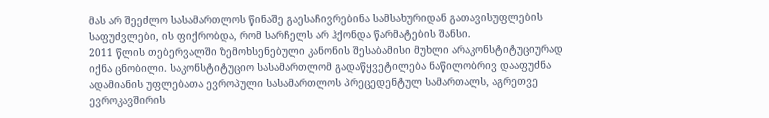მას არ შეეძლო სასამართლოს წინაშე გაესაჩივრებინა სამსახურიდან გათავისუფლების საფუძვლები, ის ფიქრობდა, რომ სარჩელს არ ჰქონდა წარმატების შანსი.
2011 წლის თებერვალში ზემოხსენებული კანონის შესაბამისი მუხლი არაკონსტიტუციურად იქნა ცნობილი. საკონსტიტუციო სასამართლომ გადაწყვეტილება ნაწილობრივ დააფუძნა ადამიანის უფლებათა ევროპული სასამართლოს პრეცედენტულ სამართალს, აგრეთვე ევროკავშირის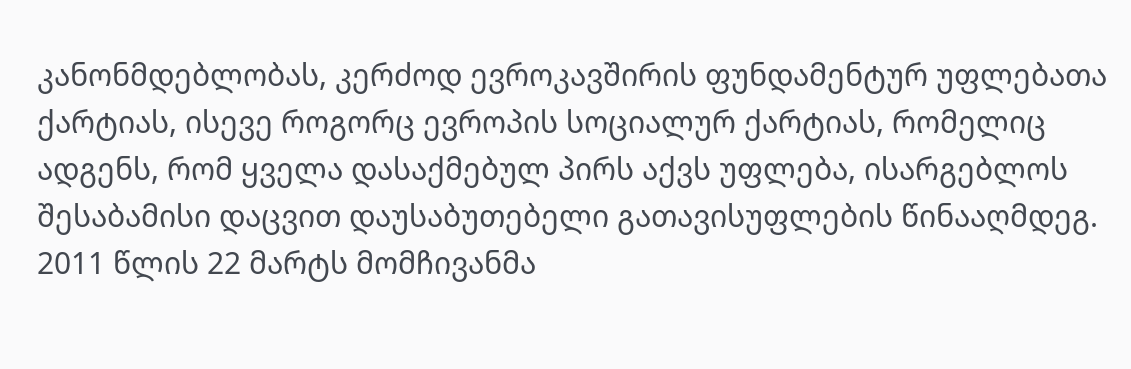კანონმდებლობას, კერძოდ ევროკავშირის ფუნდამენტურ უფლებათა ქარტიას, ისევე როგორც ევროპის სოციალურ ქარტიას, რომელიც ადგენს, რომ ყველა დასაქმებულ პირს აქვს უფლება, ისარგებლოს შესაბამისი დაცვით დაუსაბუთებელი გათავისუფლების წინააღმდეგ.
2011 წლის 22 მარტს მომჩივანმა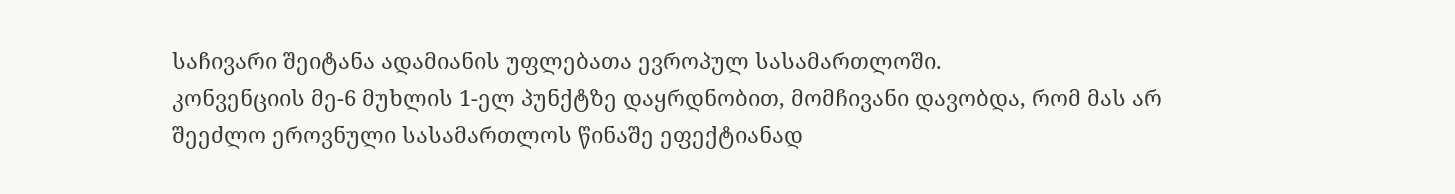საჩივარი შეიტანა ადამიანის უფლებათა ევროპულ სასამართლოში.
კონვენციის მე-6 მუხლის 1-ელ პუნქტზე დაყრდნობით, მომჩივანი დავობდა, რომ მას არ შეეძლო ეროვნული სასამართლოს წინაშე ეფექტიანად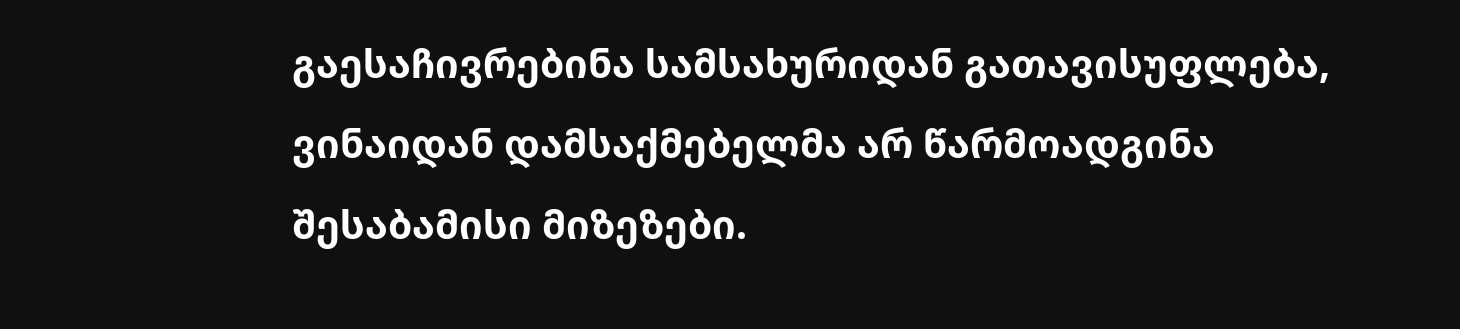გაესაჩივრებინა სამსახურიდან გათავისუფლება, ვინაიდან დამსაქმებელმა არ წარმოადგინა შესაბამისი მიზეზები.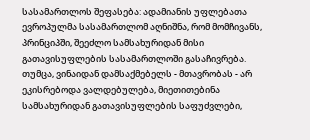სასამართლოს შეფასება: ადამიანის უფლებათა ევროპულმა სასამართლომ აღნიშნა, რომ მომჩივანს, პრინციპში, შეეძლო სამსახურიდან მისი გათავისუფლების სასამართლოში გასაჩივრება. თუმცა, ვინაიდან დამსაქმებელს - მთავრობას - არ ეკისრებოდა ვალდებულება, მიეთითებინა სამსახურიდან გათავისუფლების საფუძვლები,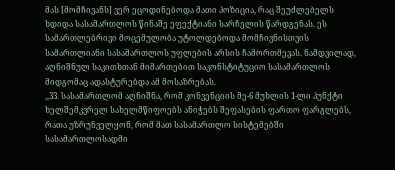მას [მომჩივანს] ვერ ეცოდინებოდა მათი პოზიცია, რაც შეუძლებელს ხდიდა სასამართლოს წინაშე ეფექტიანი სარჩელის წარდგენას. ეს სამართლებრივი მოცემულობა უტოლდებოდა მომჩივნისთვის სამართლიანი სასამართლოს უფლების არსის ჩამორთმევას. ნამდვილად, აღნიშნულ საკითხთან მიმართებით საკონსტიტუციო სასამართლოს მიდგომაც ადასტურებდა ამ მოსაზრებას.
,,33. სასამართლომ აღნიშნა, რომ კონვენციის მე-6 მუხლის 1-ლი პუნქტი ხელშემკვრელ სახელმწიფოებს ანიჭებს შეფასების ფართო ფარგლებს, რათა უზრუნველყონ, რომ მათ სასამართლო სისტემებში სასამართლოსადმი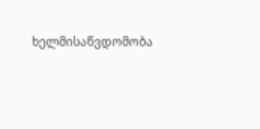ხელმისაწვდომობა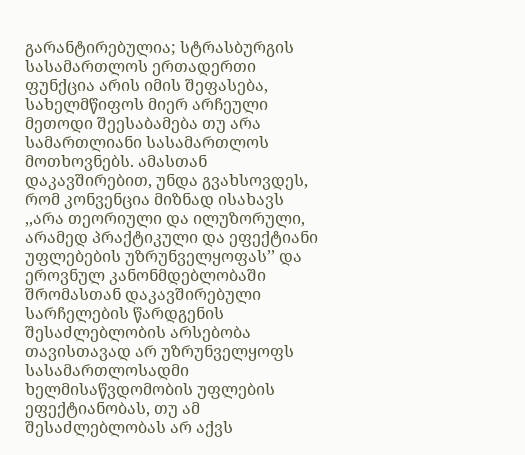გარანტირებულია; სტრასბურგის სასამართლოს ერთადერთი ფუნქცია არის იმის შეფასება, სახელმწიფოს მიერ არჩეული მეთოდი შეესაბამება თუ არა სამართლიანი სასამართლოს მოთხოვნებს. ამასთან დაკავშირებით, უნდა გვახსოვდეს, რომ კონვენცია მიზნად ისახავს ,,არა თეორიული და ილუზორული, არამედ პრაქტიკული და ეფექტიანი უფლებების უზრუნველყოფას’’ და ეროვნულ კანონმდებლობაში შრომასთან დაკავშირებული სარჩელების წარდგენის შესაძლებლობის არსებობა თავისთავად არ უზრუნველყოფს სასამართლოსადმი ხელმისაწვდომობის უფლების ეფექტიანობას, თუ ამ შესაძლებლობას არ აქვს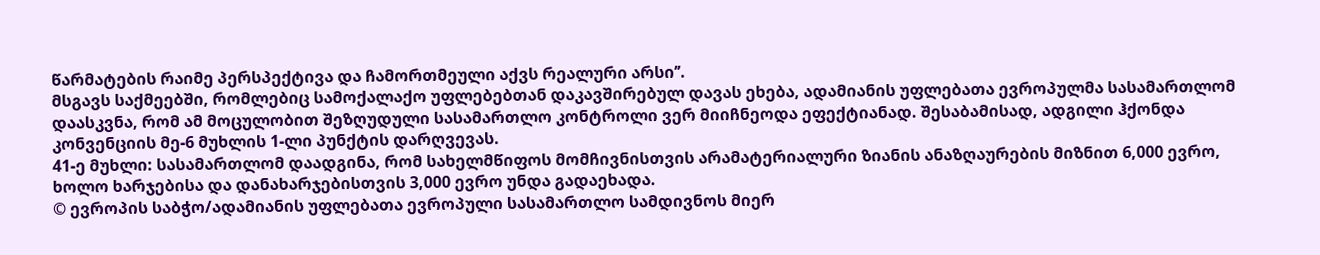წარმატების რაიმე პერსპექტივა და ჩამორთმეული აქვს რეალური არსი’’.
მსგავს საქმეებში, რომლებიც სამოქალაქო უფლებებთან დაკავშირებულ დავას ეხება, ადამიანის უფლებათა ევროპულმა სასამართლომ დაასკვნა, რომ ამ მოცულობით შეზღუდული სასამართლო კონტროლი ვერ მიიჩნეოდა ეფექტიანად. შესაბამისად, ადგილი ჰქონდა კონვენციის მე-6 მუხლის 1-ლი პუნქტის დარღვევას.
41-ე მუხლი: სასამართლომ დაადგინა, რომ სახელმწიფოს მომჩივნისთვის არამატერიალური ზიანის ანაზღაურების მიზნით 6,000 ევრო, ხოლო ხარჯებისა და დანახარჯებისთვის 3,000 ევრო უნდა გადაეხადა.
© ევროპის საბჭო/ადამიანის უფლებათა ევროპული სასამართლო სამდივნოს მიერ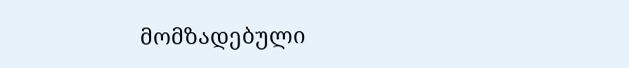მომზადებული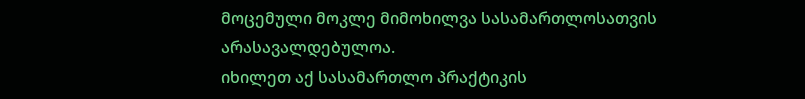მოცემული მოკლე მიმოხილვა სასამართლოსათვის არასავალდებულოა.
იხილეთ აქ სასამართლო პრაქტიკის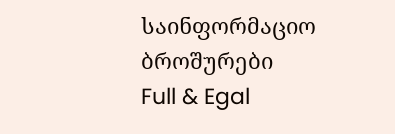საინფორმაციო ბროშურები
Full & Egal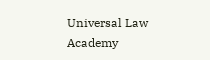Universal Law Academy